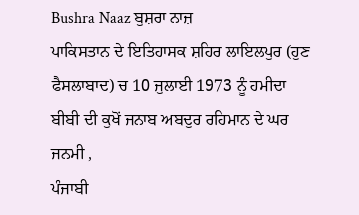Bushra Naaz ਬੁਸ਼ਰਾ ਨਾਜ਼
ਪਾਕਿਸਤਾਨ ਦੇ ਇਤਿਹਾਸਕ ਸ਼ਹਿਰ ਲਾਇਲਪੁਰ (ਹੁਣ ਫੈਸਲਾਬਾਦ) ਚ 10 ਜੁਲਾਈ 1973 ਨੂੰ ਹਮੀਦਾ ਬੀਬੀ ਦੀ ਕੁਖੋਂ ਜਨਾਬ ਅਬਦੁਰ ਰਹਿਮਾਨ ਦੇ ਘਰ ਜਨਮੀ ,
ਪੰਜਾਬੀ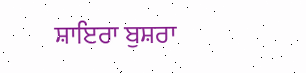ਸ਼ਾਇਰਾ ਬੁਸ਼ਰਾ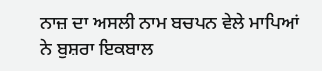ਨਾਜ਼ ਦਾ ਅਸਲੀ ਨਾਮ ਬਚਪਨ ਵੇਲੇ ਮਾਪਿਆਂ ਨੇ ਬੁਸ਼ਰਾ ਇਕਬਾਲ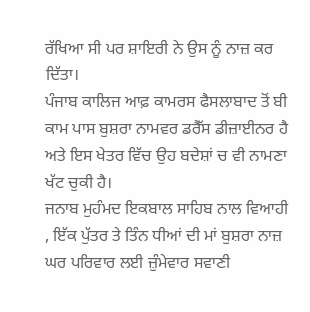ਰੱਖਿਆ ਸੀ ਪਰ ਸ਼ਾਇਰੀ ਨੇ ਉਸ ਨੂੰ ਨਾਜ਼ ਕਰ ਦਿੱਤਾ।
ਪੰਜਾਬ ਕਾਲਿਜ ਆਫ਼ ਕਾਮਰਸ ਫੈਸਲਾਬਾਦ ਤੋਂ ਬੀ ਕਾਮ ਪਾਸ ਬੁਸ਼ਰਾ ਨਾਮਵਰ ਡਰੈੱਸ ਡੀਜ਼ਾਈਨਰ ਹੈ ਅਤੇ ਇਸ ਖੇਤਰ ਵਿੱਚ ਉਹ ਬਦੇਸ਼ਾਂ ਚ ਵੀ ਨਾਮਣਾ ਖੱਟ ਚੁਕੀ ਹੈ।
ਜਨਾਬ ਮੁਹੰਮਦ ਇਕਬਾਲ ਸਾਹਿਬ ਨਾਲ ਵਿਆਹੀ , ਇੱਕ ਪੁੱਤਰ ਤੇ ਤਿੰਨ ਧੀਆਂ ਦੀ ਮਾਂ ਬੁਸ਼ਰਾ ਨਾਜ਼ ਘਰ ਪਰਿਵਾਰ ਲਈ ਜ਼ੁੰਮੇਵਾਰ ਸਵਾਣੀ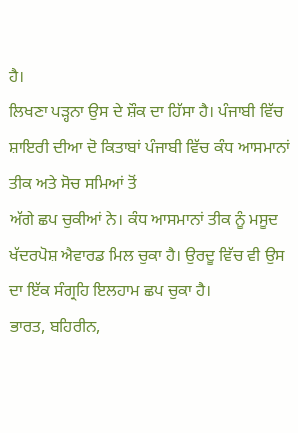ਹੈ।
ਲਿਖਣਾ ਪੜ੍ਹਨਾ ਉਸ ਦੇ ਸ਼ੌਕ ਦਾ ਹਿੱਸਾ ਹੈ। ਪੰਜਾਬੀ ਵਿੱਚ ਸ਼ਾਇਰੀ ਦੀਆ ਦੋ ਕਿਤਾਬਾਂ ਪੰਜਾਬੀ ਵਿੱਚ ਕੰਧ ਆਸਮਾਨਾਂ ਤੀਕ ਅਤੇ ਸੋਚ ਸਮਿਆਂ ਤੋਂ
ਅੱਗੇ ਛਪ ਚੁਕੀਆਂ ਨੇ। ਕੰਧ ਆਸਮਾਨਾਂ ਤੀਕ ਨੂੰ ਮਸੂਦ ਖੱਦਰਪੋਸ਼ ਐਵਾਰਡ ਮਿਲ ਚੁਕਾ ਹੈ। ਉਰਦੂ ਵਿੱਚ ਵੀ ਉਸ ਦਾ ਇੱਕ ਸੰਗ੍ਰਹਿ ਇਲਹਾਮ ਛਪ ਚੁਕਾ ਹੈ।
ਭਾਰਤ, ਬਹਿਰੀਨ,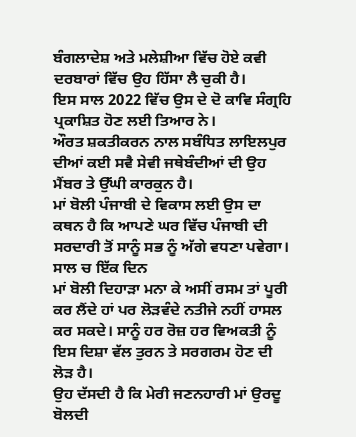ਬੰਗਲਾਦੇਸ਼ ਅਤੇ ਮਲੇਸ਼ੀਆ ਵਿੱਚ ਹੋਏ ਕਵੀ ਦਰਬਾਰਾਂ ਵਿੱਚ ਉਹ ਹਿੱਸਾ ਲੈ ਚੁਕੀ ਹੈ।
ਇਸ ਸਾਲ 2022 ਵਿੱਚ ਉਸ ਦੇ ਦੋ ਕਾਵਿ ਸੰਗ੍ਰਹਿ ਪ੍ਰਕਾਸ਼ਿਤ ਹੋਣ ਲਈ ਤਿਆਰ ਨੇ।
ਔਰਤ ਸ਼ਕਤੀਕਰਨ ਨਾਲ ਸਬੰਧਿਤ ਲਾਇਲਪੁਰ ਦੀਆਂ ਕਈ ਸਵੈ ਸੇਵੀ ਜਥੇਬੰਦੀਆਂ ਦੀ ਉਹ ਮੈਂਬਰ ਤੇ ਉੱਘੀ ਕਾਰਕੁਨ ਹੈ।
ਮਾਂ ਬੋਲੀ ਪੰਜਾਬੀ ਦੇ ਵਿਕਾਸ ਲਈ ਉਸ ਦਾ ਕਥਨ ਹੈ ਕਿ ਆਪਣੇ ਘਰ ਵਿੱਚ ਪੰਜਾਬੀ ਦੀ ਸਰਦਾਰੀ ਤੋਂ ਸਾਨੂੰ ਸਭ ਨੂੰ ਅੱਗੇ ਵਧਣਾ ਪਵੇਗਾ। ਸਾਲ ਚ ਇੱਕ ਦਿਨ
ਮਾਂ ਬੋਲੀ ਦਿਹਾੜਾ ਮਨਾ ਕੇ ਅਸੀਂ ਰਸਮ ਤਾਂ ਪੂਰੀ ਕਰ ਲੈਂਦੇ ਹਾਂ ਪਰ ਲੋੜਵੰਦੇ ਨਤੀਜੇ ਨਹੀਂ ਹਾਸਲ ਕਰ ਸਕਦੇ। ਸਾਨੂੰ ਹਰ ਰੋਜ਼ ਹਰ ਵਿਅਕਤੀ ਨੂੰ ਇਸ ਦਿਸ਼ਾ ਵੱਲ ਤੁਰਨ ਤੇ ਸਰਗਰਮ ਹੋਣ ਦੀ ਲੋੜ ਹੈ।
ਉਹ ਦੱਸਦੀ ਹੈ ਕਿ ਮੇਰੀ ਜਣਨਹਾਰੀ ਮਾਂ ਉਰਦੂ ਬੋਲਦੀ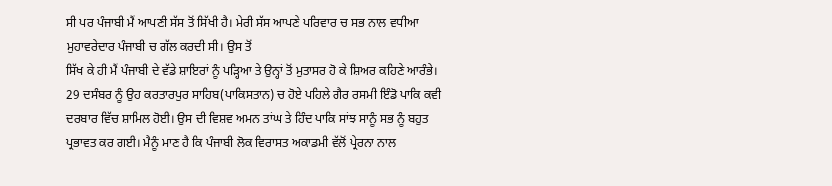ਸੀ ਪਰ ਪੰਜਾਬੀ ਮੈਂ ਆਪਣੀ ਸੱਸ ਤੋਂ ਸਿੱਖੀ ਹੈ। ਮੇਰੀ ਸੱਸ ਆਪਣੇ ਪਰਿਵਾਰ ਚ ਸਭ ਨਾਲ ਵਧੀਆ ਮੁਹਾਵਰੇਦਾਰ ਪੰਜਾਬੀ ਚ ਗੱਲ ਕਰਦੀ ਸੀ। ਉਸ ਤੋਂ
ਸਿੱਖ ਕੇ ਹੀ ਮੈਂ ਪੰਜਾਬੀ ਦੇ ਵੱਡੇ ਸ਼ਾਇਰਾਂ ਨੂੰ ਪੜ੍ਹਿਆ ਤੇ ਉਨ੍ਹਾਂ ਤੋਂ ਮੁਤਾਸਰ ਹੋ ਕੇ ਸ਼ਿਅਰ ਕਹਿਣੇ ਆਰੰਭੇ।
29 ਦਸੰਬਰ ਨੂੰ ਉਹ ਕਰਤਾਰਪੁਰ ਸਾਹਿਬ(ਪਾਕਿਸਤਾਨ) ਚ ਹੋਏ ਪਹਿਲੇ ਗੈਰ ਰਸਮੀ ਇੰਡੋ ਪਾਕਿ ਕਵੀ ਦਰਬਾਰ ਵਿੱਚ ਸ਼ਾਮਿਲ ਹੋਈ। ਉਸ ਦੀ ਵਿਸ਼ਵ ਅਮਨ ਤਾਂਘ ਤੇ ਹਿੰਦ ਪਾਕਿ ਸਾਂਝ ਸਾਨੂੰ ਸਭ ਨੂੰ ਬਹੁਤ
ਪ੍ਰਭਾਵਤ ਕਰ ਗਈ। ਮੈਨੂੰ ਮਾਣ ਹੈ ਕਿ ਪੰਜਾਬੀ ਲੋਕ ਵਿਰਾਸਤ ਅਕਾਡਮੀ ਵੱਲੋਂ ਪ੍ਰੇਰਨਾ ਨਾਲ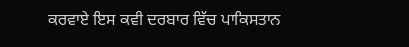ਕਰਵਾਏ ਇਸ ਕਵੀ ਦਰਬਾਰ ਵਿੱਚ ਪਾਕਿਸਤਾਨ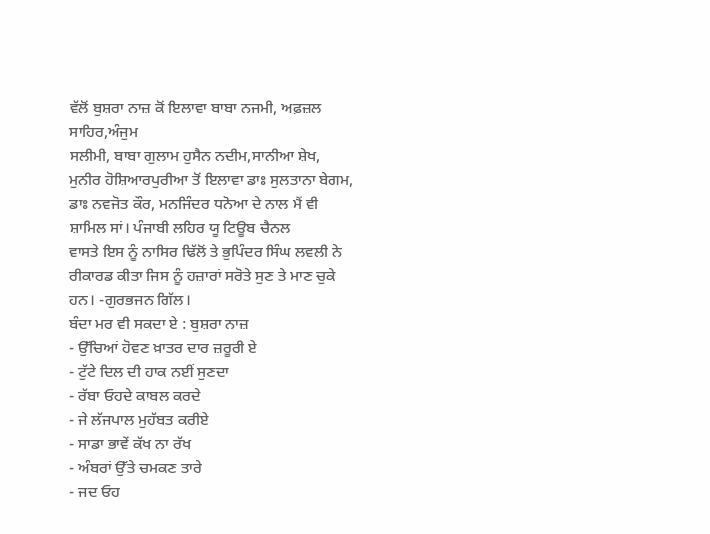ਵੱਲੋਂ ਬੁਸ਼ਰਾ ਨਾਜ਼ ਕੋਂ ਇਲਾਵਾ ਬਾਬਾ ਨਜਮੀ, ਅਫ਼ਜ਼ਲ ਸਾਹਿਰ,ਅੰਜੁਮ
ਸਲੀਮੀ, ਬਾਬਾ ਗੁਲਾਮ ਹੁਸੈਨ ਨਦੀਮ,ਸਾਨੀਆ ਸ਼ੇਖ, ਮੁਨੀਰ ਹੋਸ਼ਿਆਰਪੁਰੀਆ ਤੋਂ ਇਲਾਵਾ ਡਾਃ ਸੁਲਤਾਨਾ ਬੇਗਮ, ਡਾਃ ਨਵਜੋਤ ਕੌਰ, ਮਨਜਿੰਦਰ ਧਨੋਆ ਦੇ ਨਾਲ ਮੈਂ ਵੀ ਸ਼ਾਮਿਲ ਸਾਂ। ਪੰਜਾਬੀ ਲਹਿਰ ਯੂ ਟਿਊਬ ਚੈਨਲ
ਵਾਸਤੇ ਇਸ ਨੂੰ ਨਾਸਿਰ ਢਿੱਲੋਂ ਤੇ ਭੁਪਿੰਦਰ ਸਿੰਘ ਲਵਲੀ ਨੇ ਰੀਕਾਰਡ ਕੀਤਾ ਜਿਸ ਨੂੰ ਹਜ਼ਾਰਾਂ ਸਰੋਤੇ ਸੁਣ ਤੇ ਮਾਣ ਚੁਕੇ ਹਨ। -ਗੁਰਭਜਨ ਗਿੱਲ।
ਬੰਦਾ ਮਰ ਵੀ ਸਕਦਾ ਏ : ਬੁਸ਼ਰਾ ਨਾਜ਼
- ਉੱਚਿਆਂ ਹੋਵਣ ਖ਼ਾਤਰ ਦਾਰ ਜ਼ਰੂਰੀ ਏ
- ਟੁੱਟੇ ਦਿਲ ਦੀ ਹਾਕ ਨਈਂ ਸੁਣਦਾ
- ਰੱਬਾ ਓਹਦੇ ਕਾਬਲ ਕਰਦੇ
- ਜੇ ਲੱਜਪਾਲ ਮੁਹੱਬਤ ਕਰੀਏ
- ਸਾਡਾ ਭਾਵੇਂ ਕੱਖ ਨਾ ਰੱਖ
- ਅੰਬਰਾਂ ਉੱਤੇ ਚਮਕਣ ਤਾਰੇ
- ਜਦ ਓਹ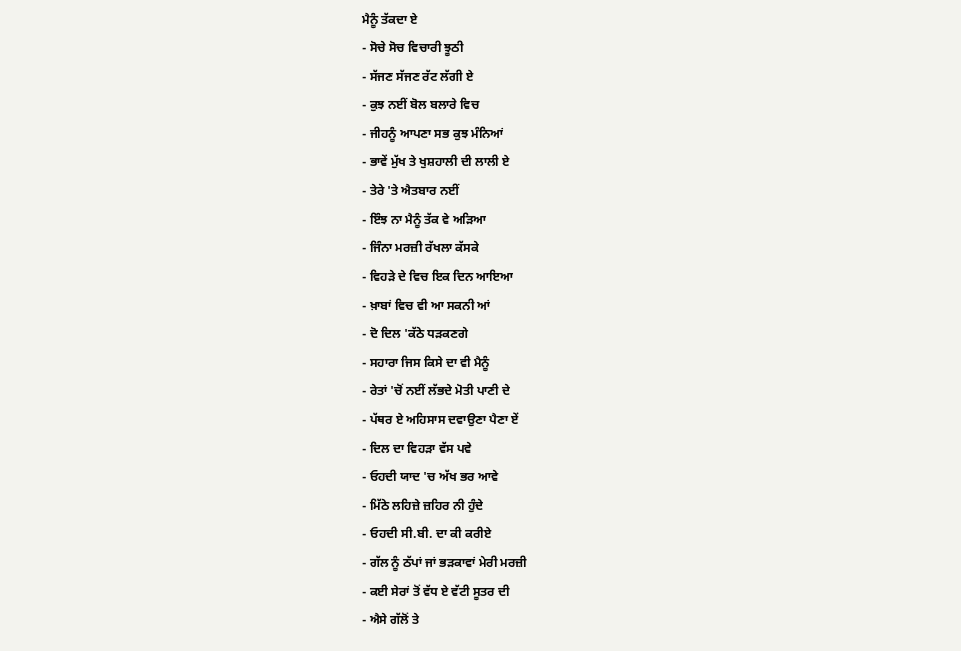ਮੈਨੂੰ ਤੱਕਦਾ ਏ
- ਸੋਚੇ ਸੋਚ ਵਿਚਾਰੀ ਝੂਠੀ
- ਸੱਜਣ ਸੱਜਣ ਰੱਟ ਲੱਗੀ ਏ
- ਕੁਝ ਨਈਂ ਬੋਲ ਬਲਾਰੇ ਵਿਚ
- ਜੀਹਨੂੰ ਆਪਣਾ ਸਭ ਕੁਝ ਮੰਨਿਆਂ
- ਭਾਵੇਂ ਮੁੱਖ ਤੇ ਖੁਸ਼ਹਾਲੀ ਦੀ ਲਾਲੀ ਏ
- ਤੇਰੇ 'ਤੇ ਐਤਬਾਰ ਨਈਂ
- ਇੰਝ ਨਾ ਮੈਨੂੰ ਤੱਕ ਵੇ ਅੜਿਆ
- ਜਿੰਨਾ ਮਰਜ਼ੀ ਰੱਖਲਾ ਕੱਸਕੇ
- ਵਿਹੜੇ ਦੇ ਵਿਚ ਇਕ ਦਿਨ ਆਇਆ
- ਖ਼ਾਬਾਂ ਵਿਚ ਵੀ ਆ ਸਕਨੀ ਆਂ
- ਦੋ ਦਿਲ 'ਕੱਠੇ ਧੜਕਣਗੇ
- ਸਹਾਰਾ ਜਿਸ ਕਿਸੇ ਦਾ ਵੀ ਮੈਨੂੰ
- ਰੇਤਾਂ 'ਚੋਂ ਨਈਂ ਲੱਭਦੇ ਮੋਤੀ ਪਾਣੀ ਦੇ
- ਪੱਥਰ ਏ ਅਹਿਸਾਸ ਦਵਾਉਣਾ ਪੈਣਾ ਏਂ
- ਦਿਲ ਦਾ ਵਿਹੜਾ ਵੱਸ ਪਵੇ
- ਓਹਦੀ ਯਾਦ 'ਚ ਅੱਖ ਭਰ ਆਵੇ
- ਮਿੱਠੇ ਲਹਿਜ਼ੇ ਜ਼ਹਿਰ ਨੀ ਹੁੰਦੇ
- ਓਹਦੀ ਸੀ.ਬੀ. ਦਾ ਕੀ ਕਰੀਏ
- ਗੱਲ ਨੂੰ ਠੱਪਾਂ ਜਾਂ ਭੜਕਾਵਾਂ ਮੇਰੀ ਮਰਜ਼ੀ
- ਕਈ ਸੇਰਾਂ ਤੋਂ ਵੱਧ ਏ ਵੱਟੀ ਸੂਤਰ ਦੀ
- ਐਸੇ ਗੱਲੋਂ ਤੇ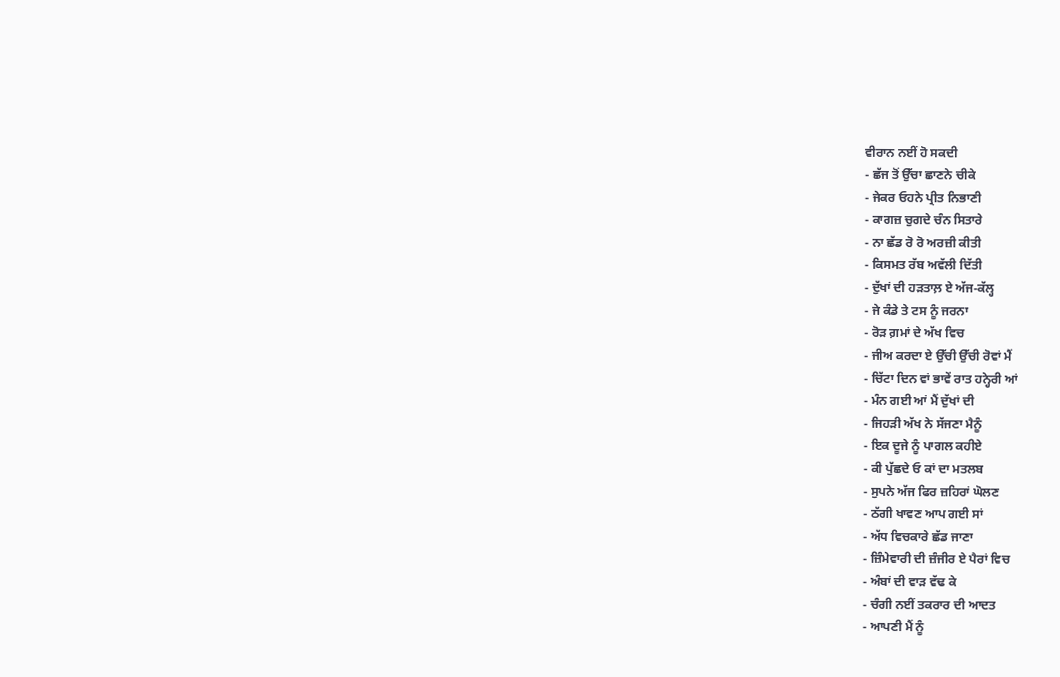ਵੀਰਾਨ ਨਈਂ ਹੋ ਸਕਦੀ
- ਛੱਜ ਤੋਂ ਉੱਚਾ ਛਾਣਨੇ ਚੀਕੇ
- ਜੇਕਰ ਓਹਨੇ ਪ੍ਰੀਤ ਨਿਭਾਣੀ
- ਕਾਗਜ਼ ਚੁਗਦੇ ਚੰਨ ਸਿਤਾਰੇ
- ਨਾ ਛੱਡ ਰੋ ਰੋ ਅਰਜ਼ੀ ਕੀਤੀ
- ਕਿਸਮਤ ਰੱਬ ਅਵੱਲੀ ਦਿੱਤੀ
- ਦੁੱਖਾਂ ਦੀ ਹੜਤਾਲ਼ ਏ ਅੱਜ-ਕੱਲ੍ਹ
- ਜੇ ਕੰਡੇ ਤੇ ਟਸ ਨੂੰ ਜਰਨਾ
- ਰੋੜ ਗ਼ਮਾਂ ਦੇ ਅੱਖ ਵਿਚ
- ਜੀਅ ਕਰਦਾ ਏ ਉੱਚੀ ਉੱਚੀ ਰੋਵਾਂ ਮੈਂ
- ਚਿੱਟਾ ਦਿਨ ਵਾਂ ਭਾਵੇਂ ਰਾਤ ਹਨ੍ਹੇਰੀ ਆਂ
- ਮੰਨ ਗਈ ਆਂ ਮੈਂ ਦੁੱਖਾਂ ਦੀ
- ਜਿਹੜੀ ਅੱਖ ਨੇ ਸੱਜਣਾ ਮੈਨੂੰ
- ਇਕ ਦੂਜੇ ਨੂੰ ਪਾਗਲ ਕਹੀਏ
- ਕੀ ਪੁੱਛਦੇ ਓ ਕਾਂ ਦਾ ਮਤਲਬ
- ਸੁਪਨੇ ਅੱਜ ਫਿਰ ਜ਼ਹਿਰਾਂ ਘੋਲਣ
- ਠੱਗੀ ਖਾਵਣ ਆਪ ਗਈ ਸਾਂ
- ਅੱਧ ਵਿਚਕਾਰੇ ਛੱਡ ਜਾਣਾ
- ਜ਼ਿੰਮੇਵਾਰੀ ਦੀ ਜ਼ੰਜੀਰ ਏ ਪੈਰਾਂ ਵਿਚ
- ਅੰਬਾਂ ਦੀ ਵਾੜ ਵੱਢ ਕੇ
- ਚੰਗੀ ਨਈਂ ਤਕਰਾਰ ਦੀ ਆਦਤ
- ਆਪਣੀ ਮੈਂ ਨੂੰ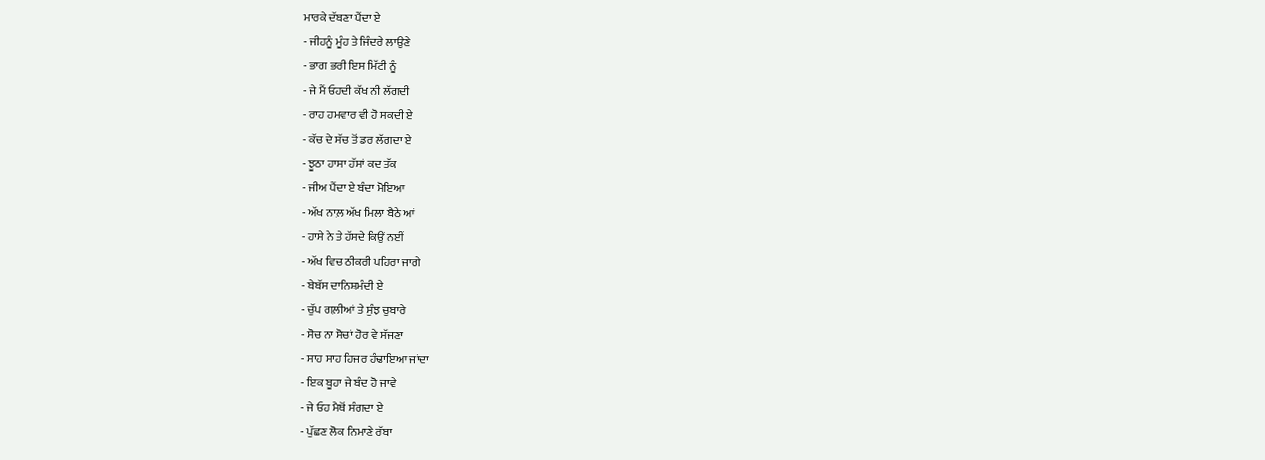ਮਾਰਕੇ ਦੱਬਣਾ ਪੈਂਦਾ ਏ
- ਜੀਹਨੂੰ ਮੂੰਹ ਤੇ ਜਿੰਦਰੇ ਲਾਉਣੇ
- ਭਾਗ ਭਰੀ ਇਸ ਮਿੱਟੀ ਨੂੰ
- ਜੇ ਮੈਂ ਓਹਦੀ ਕੱਖ ਨੀ ਲੱਗਦੀ
- ਰਾਹ ਹਮਵਾਰ ਵੀ ਹੋ ਸਕਦੀ ਏ
- ਕੱਚ ਦੇ ਸੱਚ ਤੋਂ ਡਰ ਲੱਗਦਾ ਏ
- ਝੂਠਾ ਹਾਸਾ ਹੱਸਾਂ ਕਦ ਤੱਕ
- ਜੀਅ ਪੈਂਦਾ ਏ ਬੰਦਾ ਮੋਇਆ
- ਅੱਖ ਨਾਲ਼ ਅੱਖ ਮਿਲਾ ਬੈਠੇ ਆਂ
- ਹਾਸੇ ਨੇ ਤੇ ਹੱਸਦੇ ਕਿਉਂ ਨਈਂ
- ਅੱਖ ਵਿਚ ਠੀਕਰੀ ਪਹਿਰਾ ਜਾਗੇ
- ਬੇਬੱਸ ਦਾਨਿਸ਼ਮੰਦੀ ਏ
- ਚੁੱਪ ਗਲ਼ੀਆਂ ਤੇ ਸੁੰਝ ਚੁਬਾਰੇ
- ਸੋਚ ਨਾ ਸੋਚਾਂ ਹੋਰ ਵੇ ਸੱਜਣਾ
- ਸਾਹ ਸਾਹ ਹਿਜਰ ਹੰਢਾਇਆ ਜਾਂਦਾ
- ਇਕ ਬੂਹਾ ਜੇ ਬੰਦ ਹੋ ਜਾਵੇ
- ਜੇ ਓਹ ਮੈਥੋਂ ਸੰਗਦਾ ਏ
- ਪੁੱਛਣ ਲੋਕ ਨਿਮਾਣੇ ਰੱਬਾ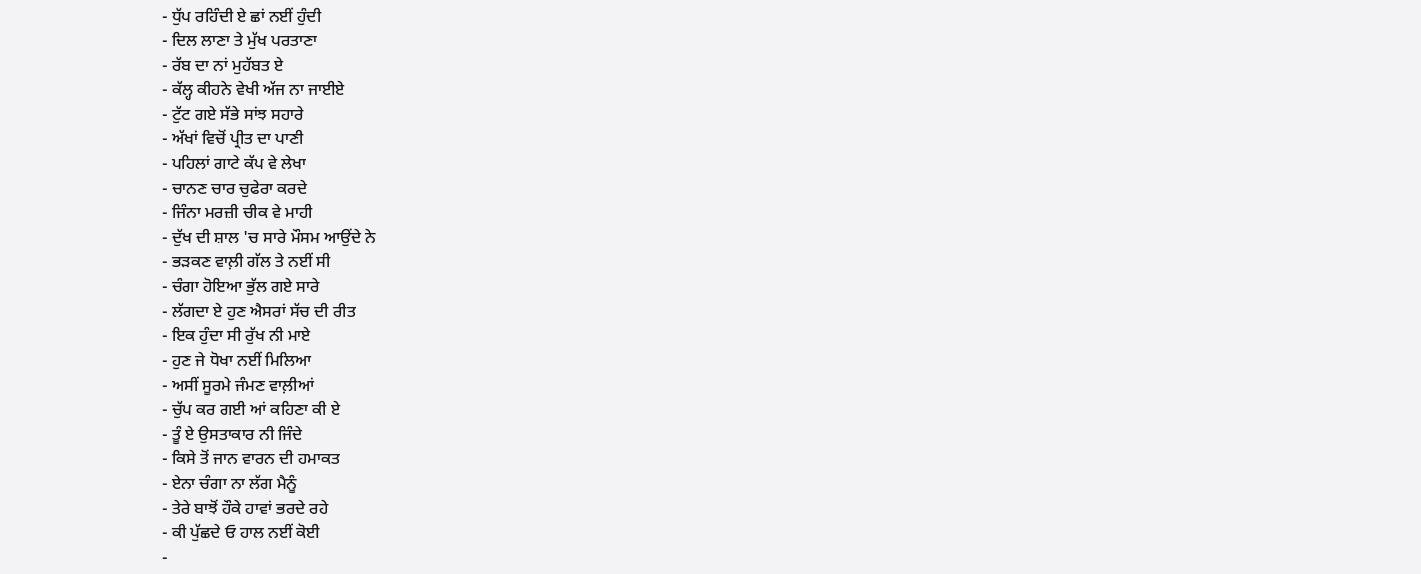- ਧੁੱਪ ਰਹਿੰਦੀ ਏ ਛਾਂ ਨਈਂ ਹੁੰਦੀ
- ਦਿਲ ਲਾਣਾ ਤੇ ਮੁੱਖ ਪਰਤਾਣਾ
- ਰੱਬ ਦਾ ਨਾਂ ਮੁਹੱਬਤ ਏ
- ਕੱਲ੍ਹ ਕੀਹਨੇ ਵੇਖੀ ਅੱਜ ਨਾ ਜਾਈਏ
- ਟੁੱਟ ਗਏ ਸੱਭੇ ਸਾਂਝ ਸਹਾਰੇ
- ਅੱਖਾਂ ਵਿਚੋਂ ਪ੍ਰੀਤ ਦਾ ਪਾਣੀ
- ਪਹਿਲਾਂ ਗਾਟੇ ਕੱਪ ਵੇ ਲੇਖਾ
- ਚਾਨਣ ਚਾਰ ਚੁਫੇਰਾ ਕਰਦੇ
- ਜਿੰਨਾ ਮਰਜ਼ੀ ਚੀਕ ਵੇ ਮਾਹੀ
- ਦੁੱਖ ਦੀ ਸ਼ਾਲ 'ਚ ਸਾਰੇ ਮੌਸਮ ਆਉਂਦੇ ਨੇ
- ਭੜਕਣ ਵਾਲ਼ੀ ਗੱਲ ਤੇ ਨਈਂ ਸੀ
- ਚੰਗਾ ਹੋਇਆ ਭੁੱਲ ਗਏ ਸਾਰੇ
- ਲੱਗਦਾ ਏ ਹੁਣ ਐਸਰਾਂ ਸੱਚ ਦੀ ਰੀਤ
- ਇਕ ਹੁੰਦਾ ਸੀ ਰੁੱਖ ਨੀ ਮਾਏ
- ਹੁਣ ਜੇ ਧੋਖਾ ਨਈਂ ਮਿਲਿਆ
- ਅਸੀਂ ਸੂਰਮੇ ਜੰਮਣ ਵਾਲ਼ੀਆਂ
- ਚੁੱਪ ਕਰ ਗਈ ਆਂ ਕਹਿਣਾ ਕੀ ਏ
- ਤੂੰ ਏ ਉਸਤਾਕਾਰ ਨੀ ਜਿੰਦੇ
- ਕਿਸੇ ਤੋਂ ਜਾਨ ਵਾਰਨ ਦੀ ਹਮਾਕਤ
- ਏਨਾ ਚੰਗਾ ਨਾ ਲੱਗ ਮੈਨੂੰ
- ਤੇਰੇ ਬਾਝੋਂ ਹੌਕੇ ਹਾਵਾਂ ਭਰਦੇ ਰਹੇ
- ਕੀ ਪੁੱਛਦੇ ਓ ਹਾਲ ਨਈਂ ਕੋਈ
-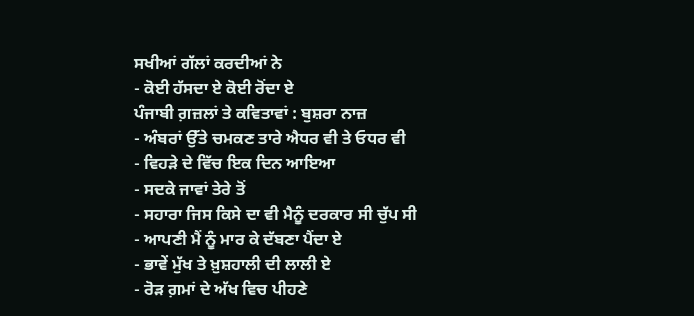ਸਖੀਆਂ ਗੱਲਾਂ ਕਰਦੀਆਂ ਨੇ
- ਕੋਈ ਹੱਸਦਾ ਏ ਕੋਈ ਰੋਂਦਾ ਏ
ਪੰਜਾਬੀ ਗ਼ਜ਼ਲਾਂ ਤੇ ਕਵਿਤਾਵਾਂ : ਬੁਸ਼ਰਾ ਨਾਜ਼
- ਅੰਬਰਾਂ ਉੱਤੇ ਚਮਕਣ ਤਾਰੇ ਐਧਰ ਵੀ ਤੇ ਓਧਰ ਵੀ
- ਵਿਹੜੇ ਦੇ ਵਿੱਚ ਇਕ ਦਿਨ ਆਇਆ
- ਸਦਕੇ ਜਾਵਾਂ ਤੇਰੇ ਤੋਂ
- ਸਹਾਰਾ ਜਿਸ ਕਿਸੇ ਦਾ ਵੀ ਮੈਨੂੰ ਦਰਕਾਰ ਸੀ ਚੁੱਪ ਸੀ
- ਆਪਣੀ ਮੈਂ ਨੂੰ ਮਾਰ ਕੇ ਦੱਬਣਾ ਪੈਂਦਾ ਏ
- ਭਾਵੇਂ ਮੁੱਖ ਤੇ ਖ਼ੁਸ਼ਹਾਲੀ ਦੀ ਲਾਲੀ ਏ
- ਰੋੜ ਗ਼ਮਾਂ ਦੇ ਅੱਖ ਵਿਚ ਪੀਹਣੇ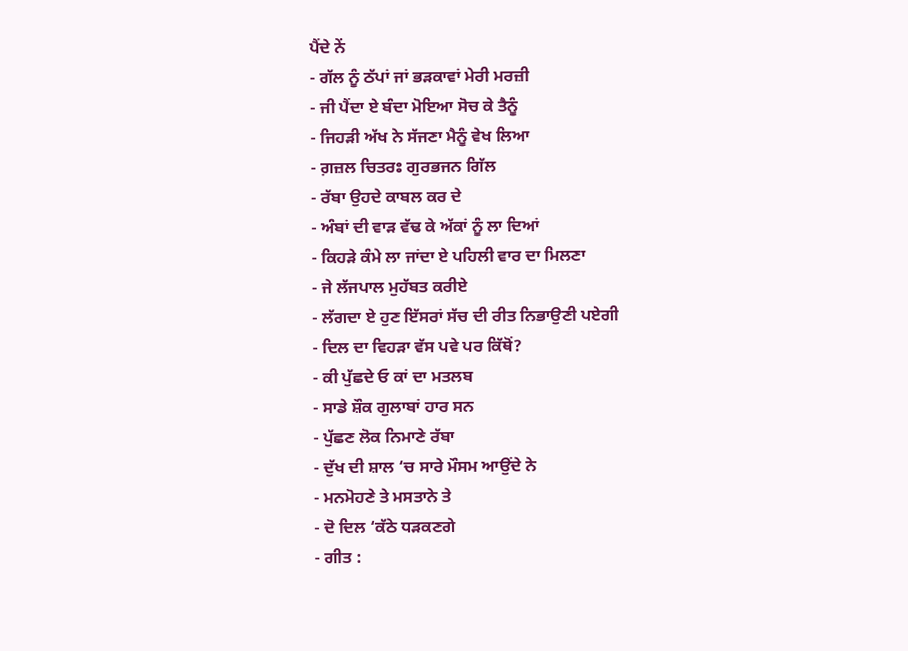ਪੈਂਦੇ ਨੇਂ
- ਗੱਲ ਨੂੰ ਠੱਪਾਂ ਜਾਂ ਭੜਕਾਵਾਂ ਮੇਰੀ ਮਰਜ਼ੀ
- ਜੀ ਪੈਂਦਾ ਏ ਬੰਦਾ ਮੋਇਆ ਸੋਚ ਕੇ ਤੈਨੂੰ
- ਜਿਹੜੀ ਅੱਖ ਨੇ ਸੱਜਣਾ ਮੈਨੂੰ ਵੇਖ ਲਿਆ
- ਗ਼ਜ਼ਲ ਚਿਤਰਃ ਗੁਰਭਜਨ ਗਿੱਲ
- ਰੱਬਾ ਉਹਦੇ ਕਾਬਲ ਕਰ ਦੇ
- ਅੰਬਾਂ ਦੀ ਵਾੜ ਵੱਢ ਕੇ ਅੱਕਾਂ ਨੂੰ ਲਾ ਦਿਆਂ
- ਕਿਹੜੇ ਕੰਮੇ ਲਾ ਜਾਂਦਾ ਏ ਪਹਿਲੀ ਵਾਰ ਦਾ ਮਿਲਣਾ
- ਜੇ ਲੱਜਪਾਲ ਮੁਹੱਬਤ ਕਰੀਏ
- ਲੱਗਦਾ ਏ ਹੁਣ ਇੱਸਰਾਂ ਸੱਚ ਦੀ ਰੀਤ ਨਿਭਾਉਣੀ ਪਏਗੀ
- ਦਿਲ ਦਾ ਵਿਹੜਾ ਵੱਸ ਪਵੇ ਪਰ ਕਿੱਥੋਂ?
- ਕੀ ਪੁੱਛਦੇ ਓ ਕਾਂ ਦਾ ਮਤਲਬ
- ਸਾਡੇ ਸ਼ੌਕ ਗੁਲਾਬਾਂ ਹਾਰ ਸਨ
- ਪੁੱਛਣ ਲੋਕ ਨਿਮਾਣੇ ਰੱਬਾ
- ਦੁੱਖ ਦੀ ਸ਼ਾਲ ‘ਚ ਸਾਰੇ ਮੌਸਮ ਆਉਂਦੇ ਨੇ
- ਮਨਮੋਹਣੇ ਤੇ ਮਸਤਾਨੇ ਤੇ
- ਦੋ ਦਿਲ ‘ਕੱਠੇ ਧੜਕਣਗੇ
- ਗੀਤ :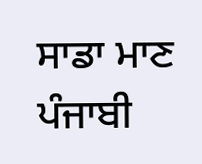ਸਾਡਾ ਮਾਣ ਪੰਜਾਬੀ